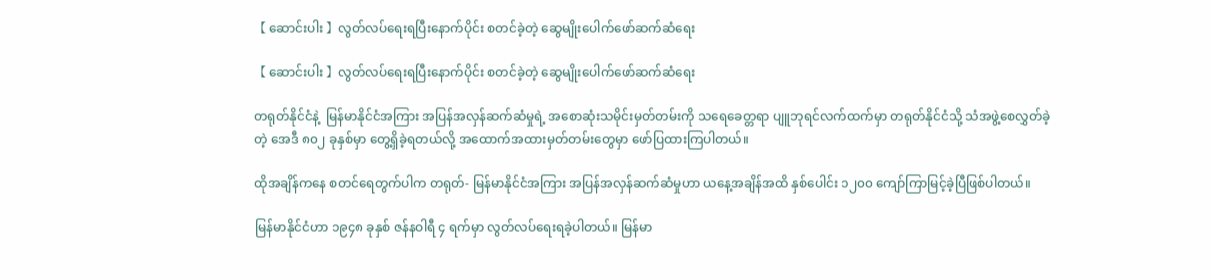【 ဆောင်းပါး 】လွတ်လပ်ရေးရပြီးနောက်ပိုင်း စတင်ခဲ့တဲ့ ဆွေမျိုးပေါက်ဖော်ဆက်ဆံရေး

【 ဆောင်းပါး 】လွတ်လပ်ရေးရပြီးနောက်ပိုင်း စတင်ခဲ့တဲ့ ဆွေမျိုးပေါက်ဖော်ဆက်ဆံရေး

တရုတ်နိုင်ငံနဲ့  မြန်မာနိုင်ငံအကြား အပြန်အလှန်ဆက်ဆံမှုရဲ့ အစောဆုံးသမိုင်းမှတ်တမ်းကို သရေခေတ္တရာ ပျူဘုရင်လက်ထက်မှာ တရုတ်နိုင်ငံသို့ သံအဖွဲ့စေလွှတ်ခဲ့တဲ့ အေဒီ ၈၀၂ ခုနှစ်မှာ တွေ့ရှိခဲ့ရတယ်လို့ အထောက်အထားမှတ်တမ်းတွေမှာ ဖော်ပြထားကြပါတယ်။

ထိုအချိန်ကနေ စတင်ရေတွက်ပါက တရုတ်- မြန်မာနိုင်ငံအကြား အပြန်အလှန်ဆက်ဆံမှုဟာ ယနေ့အချိန်အထိ နှစ်ပေါင်း ၁၂၀၀ ကျော်ကြာမြင့်ခဲ့ပြီဖြစ်ပါတယ်။

မြန်မာနိုင်ငံဟာ ၁၉၄၈ ခုနှစ် ဇန်နဝါရီ ၄ ရက်မှာ လွတ်လပ်ရေးရခဲ့ပါတယ်။ မြန်မာ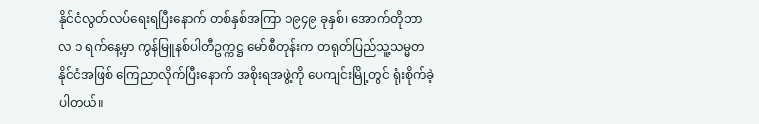နိုင်ငံလွတ်လပ်ရေးရပြီးနောက် တစ်နှစ်အကြာ ၁၉၄၉ ခုနှစ်၊ အောက်တိုဘာလ ၁ ရက်နေ့မှာ ကွန်မြူနစ်ပါတီဥက္ကဋ္ဌ မော်စီတုန်းက တရုတ်ပြည်သူ့သမ္မတနိုင်ငံအဖြစ် ကြေညာလိုက်ပြီးနောက် အစိုးရအဖွဲ့ကို ပေကျင်းမြို့တွင် ရုံးစိုက်ခဲ့ပါတယ်။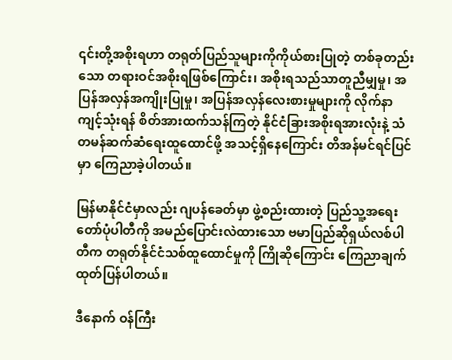၎င်းတို့အစိုးရဟာ တရုတ်ပြည်သူများကိုကိုယ်စားပြုတဲ့ တစ်ခုတည်းသော တရားဝင်အစိုးရဖြစ်ကြောင်း၊ အစိုးရသည်သာတူညီမျှမှု၊ အပြန်အလှန်အကျိုးပြုမှု၊ အပြန်အလှန်လေးစားမှုများကို လိုက်နာကျင့်သုံးရန် စိတ်အားထက်သန်ကြတဲ့ နိုင်ငံခြားအစိုးရအားလုံးနဲ့ သံတမန်ဆက်ဆံရေးထူထောင်ဖို့ အသင့်ရှိနေကြောင်း တိအန်မင်ရင်ပြင်မှာ ကြေညာခဲ့ပါတယ်။

မြန်မာနိုင်ငံမှာလည်း ဂျပန်ခေတ်မှာ ဖွဲ့စည်းထားတဲ့ ပြည်သူ့အရေးတော်ပုံပါတီကို အမည်ပြောင်းလဲထားသော ဗမာပြည်ဆိုရှယ်လစ်ပါတီက တရုတ်နိုင်ငံသစ်ထူထောင်မှုကို ကြိုဆိုကြောင်း ကြေညာချက်ထုတ်ပြန်ပါတယ်။

ဒီနောက် ဝန်ကြီး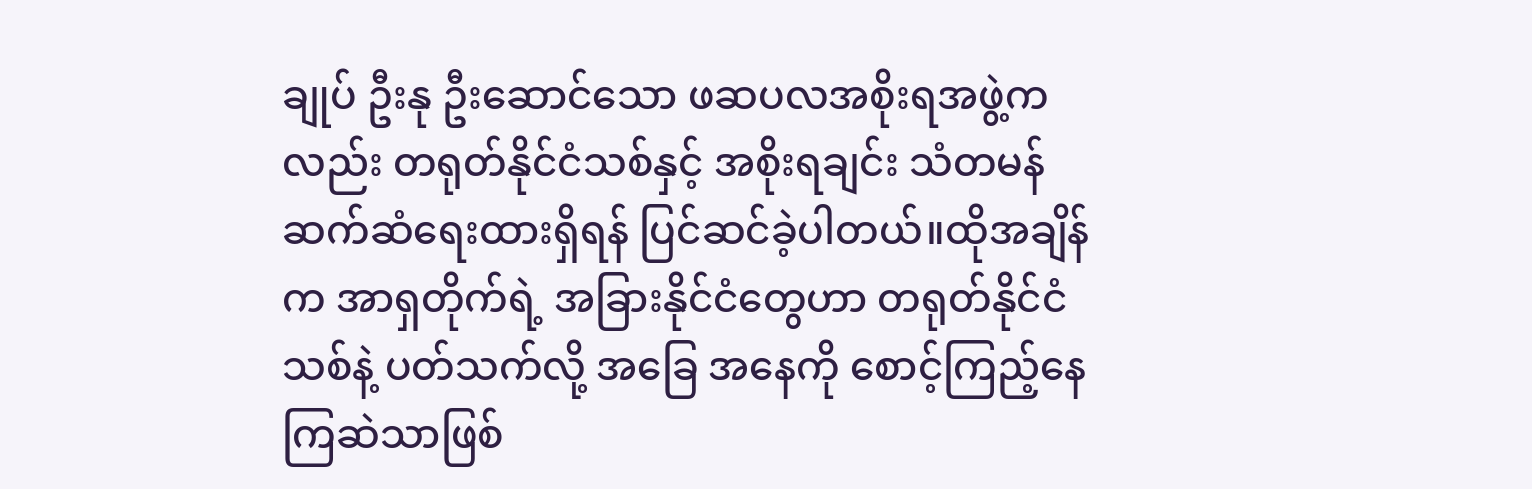ချုပ် ဦးနု ဦးဆောင်သော ဖဆပလအစိုးရအဖွဲ့ကလည်း တရုတ်နိုင်ငံသစ်နှင့် အစိုးရချင်း သံတမန်ဆက်ဆံရေးထားရှိရန် ပြင်ဆင်ခဲ့ပါတယ်။ထိုအချိန်က အာရှတိုက်ရဲ့ အခြားနိုင်ငံတွေဟာ တရုတ်နိုင်ငံသစ်နဲ့ ပတ်သက်လို့ အခြေ အနေကို စောင့်ကြည့်နေကြဆဲသာဖြစ်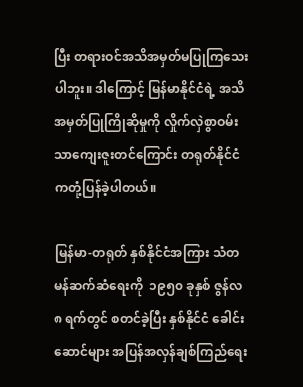ပြီး တရားဝင်အသိအမှတ်မပြုကြသေးပါဘူး။ ဒါကြောင့် မြန်မာနိုင်ငံရဲ့ အသိအမှတ်ပြုကြိုဆိုမှုကို လှိုက်လှဲစွာဝမ်းသာကျေးဇူးတင်ကြောင်း တရုတ်နိုင်ငံကတုံ့ပြန်ခဲ့ပါတယ်။

မြန်မာ-တရုတ် နှစ်နိုင်ငံအကြား သံတမန်ဆက်ဆံရေးကို  ၁၉၅၀ ခုနှစ် ဇွန်လ ၈ ရက်တွင် စတင်ခဲ့ပြီး နှစ်နိုင်ငံ ခေါင်းဆောင်များ အပြန်အလှန်ချစ်ကြည်ရေး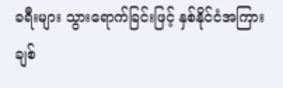ခရီးများ သွားရောက်ခြင်းဖြင့် နှစ်နိုင်ငံအကြား ချစ်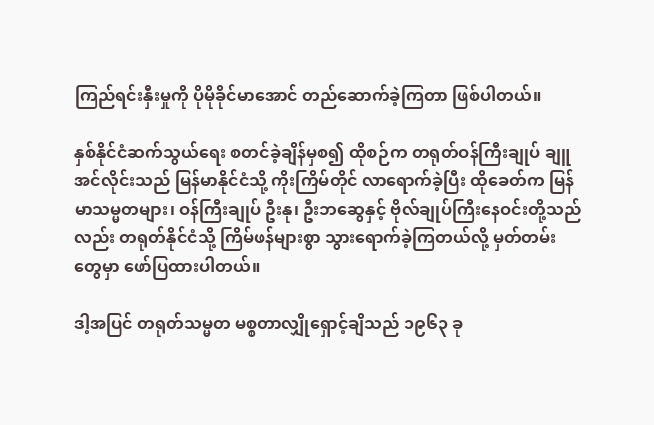ကြည်ရင်းနှီးမှုကို ပိုမိုခိုင်မာအောင် တည်ဆောက်ခဲ့ကြတာ ဖြစ်ပါတယ်။

နှစ်နိုင်ငံဆက်သွယ်ရေး စတင်ခဲ့ချိန်မှစ၍ ထိုစဉ်က တရုတ်ဝန်ကြီးချုပ် ချူအင်လိုင်းသည် မြန်မာနိုင်ငံသို့ ကိုးကြိမ်တိုင် လာရောက်ခဲ့ပြီး ထိုခေတ်က မြန်မာသမ္မတများ၊ ဝန်ကြီးချုပ် ဦးနု၊ ဦးဘဆွေနှင့် ဗိုလ်ချုပ်ကြီးနေဝင်းတို့သည်လည်း တရုတ်နိုင်ငံသို့ ကြိမ်ဖန်များစွာ သွားရောက်ခဲ့ကြတယ်လို့ မှတ်တမ်းတွေမှာ ဖော်ပြထားပါတယ်။

ဒါ့အပြင် တရုတ်သမ္မတ မစ္စတာလျှိုရှောင့်ချိသည် ၁၉၆၃ ခု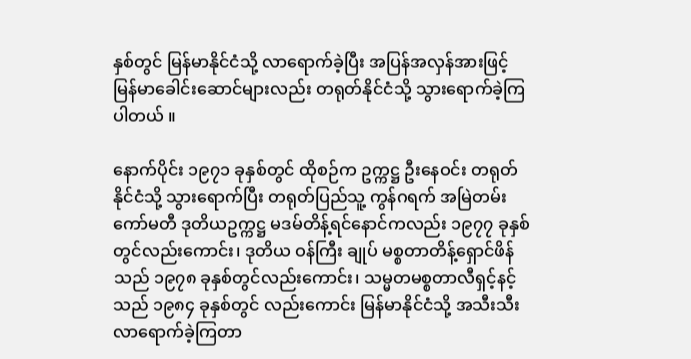နှစ်တွင် မြန်မာနိုင်ငံသို့ လာရောက်ခဲ့ပြီး အပြန်အလှန်အားဖြင့် မြန်မာခေါင်းဆောင်များလည်း တရုတ်နိုင်ငံသို့ သွားရောက်ခဲ့ကြပါတယ် ။

နောက်ပိုင်း ၁၉၇၁ ခုနှစ်တွင် ထိုစဉ်က ဥက္ကဋ္ဌ ဦးနေဝင်း တရုတ်နိုင်ငံသို့ သွားရောက်ပြီး တရုတ်ပြည်သူ့ ကွန်ဂရက် အမြဲတမ်းကော်မတီ ဒုတိယဥက္ကဋ္ဌ မဒမ်တိန့်ရင်နောင်ကလည်း ၁၉၇၇ ခုနှစ်တွင်လည်းကောင်း၊ ဒုတိယ ဝန်ကြီး ချုပ် မစ္စတာတိန့်ရှောင်ဖိန်သည် ၁၉၇၈ ခုနှစ်တွင်လည်းကောင်း၊ သမ္မတမစ္စတာလီရှင့်နင့်သည် ၁၉၈၄ ခုနှစ်တွင် လည်းကောင်း မြန်မာနိုင်ငံသို့ အသီးသီးလာရောက်ခဲ့ကြတာ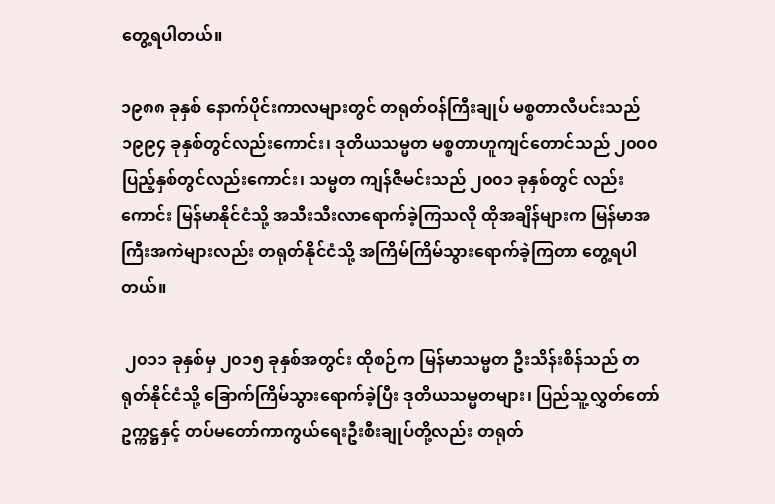တွေ့ရပါတယ်။

၁၉၈၈ ခုနှစ် နောက်ပိုင်းကာလများတွင် တရုတ်ဝန်ကြီးချုပ် မစ္စတာလီပင်းသည် ၁၉၉၄ ခုနှစ်တွင်လည်းကောင်း၊ ဒုတိယသမ္မတ မစ္စတာဟူကျင်တောင်သည် ၂၀၀၀ ပြည့်နှစ်တွင်လည်းကောင်း၊ သမ္မတ ကျန်ဇီမင်းသည် ၂၀၀၁ ခုနှစ်တွင် လည်းကောင်း မြန်မာနိုင်ငံသို့ အသီးသီးလာရောက်ခဲ့ကြသလို ထိုအချိန်များက မြန်မာအကြီးအကဲများလည်း တရုတ်နိုင်ငံသို့ အကြိမ်ကြိမ်သွားရောက်ခဲ့ကြတာ တွေ့ရပါတယ်။

 ၂၀၁၁ ခုနှစ်မှ ၂၀၁၅ ခုနှစ်အတွင်း ထိုစဉ်က မြန်မာသမ္မတ ဦးသိန်းစိန်သည် တရုတ်နိုင်ငံသို့ ခြောက်ကြိမ်သွားရောက်ခဲ့ပြီး ဒုတိယသမ္မတများ၊ ပြည်သူ့လွှတ်တော်ဥက္ကဋ္ဌနှင့် တပ်မတော်ကာကွယ်ရေးဦးစီးချုပ်တို့လည်း တရုတ်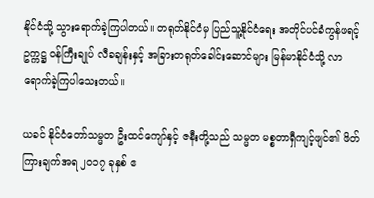နိုင်ငံသို့ သွားရောက်ခဲ့ကြပါတယ်။ တရုတ်နိုင်ငံမှ ပြည်သူ့နိုင်ငံရေး အတိုင်ပင်ခံကွန်ဖရင့်ဥက္ကဋ္ဌ ဝန်ကြီးချုပ် လီခချန်းနှင့် အခြားတရုတ်ခေါင်းဆောင်များ မြန်မာနိုင်ငံသို့ လာရောက်ခဲ့ကြပါသေးတယ်။

ယခင် နိုင်ငံတော်သမ္မတ ဦးထင်ကျော်နှင့် ဇနီးတို့သည် သမ္မတ မစ္စတာရှီကျင့်ဖျင်၏ ဖိတ်ကြားချက်အရ ၂၀၁၇ ခုနှစ် ဧ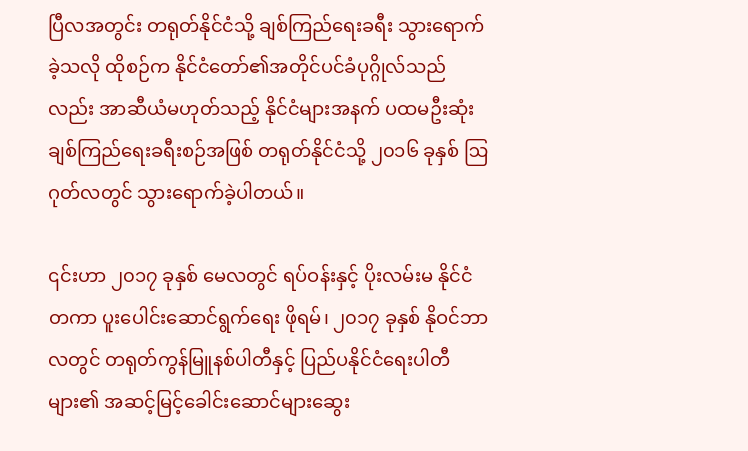ပြီလအတွင်း တရုတ်နိုင်ငံသို့ ချစ်ကြည်ရေးခရီး သွားရောက်ခဲ့သလို ထိုစဉ်က နိုင်ငံတော်၏အတိုင်ပင်ခံပုဂ္ဂိုလ်သည်လည်း အာဆီယံမဟုတ်သည့် နိုင်ငံများအနက် ပထမဦးဆုံး ချစ်ကြည်ရေးခရီးစဉ်အဖြစ် တရုတ်နိုင်ငံသို့ ၂၀၁၆ ခုနှစ် ဩဂုတ်လတွင် သွားရောက်ခဲ့ပါတယ်။

၎င်းဟာ ၂၀၁၇ ခုနှစ် မေလတွင် ရပ်ဝန်းနှင့် ပိုးလမ်းမ နိုင်ငံတကာ ပူးပေါင်းဆောင်ရွက်ရေး ဖိုရမ်၊ ၂၀၁၇ ခုနှစ် နိုဝင်ဘာလတွင် တရုတ်ကွန်မြူနစ်ပါတီနှင့် ပြည်ပနိုင်ငံရေးပါတီများ၏ အဆင့်မြင့်ခေါင်းဆောင်များဆွေး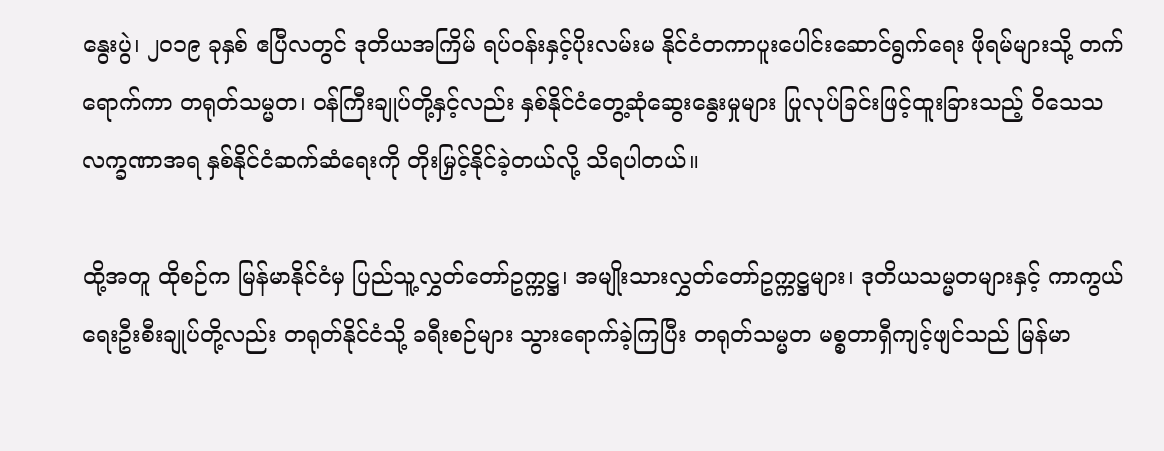နွေးပွဲ၊ ၂၀၁၉ ခုနှစ် ဧပြီလတွင် ဒုတိယအကြိမ် ရပ်ဝန်းနှင့်ပိုးလမ်းမ နိုင်ငံတကာပူးပေါင်းဆောင်ရွက်ရေး ဖိုရမ်များသို့ တက်ရောက်ကာ တရုတ်သမ္မတ၊ ဝန်ကြီးချုပ်တို့နှင့်လည်း နှစ်နိုင်ငံတွေ့ဆုံဆွေးနွေးမှုများ ပြုလုပ်ခြင်းဖြင့်ထူးခြားသည့် ဝိသေသလက္ခဏာအရ နှစ်နိုင်ငံဆက်ဆံရေးကို တိုးမြှင့်နိုင်ခဲ့တယ်လို့ သိရပါတယ်။

ထို့အတူ ထိုစဉ်က မြန်မာနိုင်ငံမှ ပြည်သူ့လွှတ်တော်ဥက္ကဋ္ဌ၊ အမျိုးသားလွှတ်တော်ဥက္ကဋ္ဌများ၊ ဒုတိယသမ္မတများနှင့် ကာကွယ်ရေးဦးစီးချုပ်တို့လည်း တရုတ်နိုင်ငံသို့ ခရီးစဉ်များ သွားရောက်ခဲ့ကြပြီး တရုတ်သမ္မတ မစ္စတာရှီကျင့်ဖျင်သည် မြန်မာ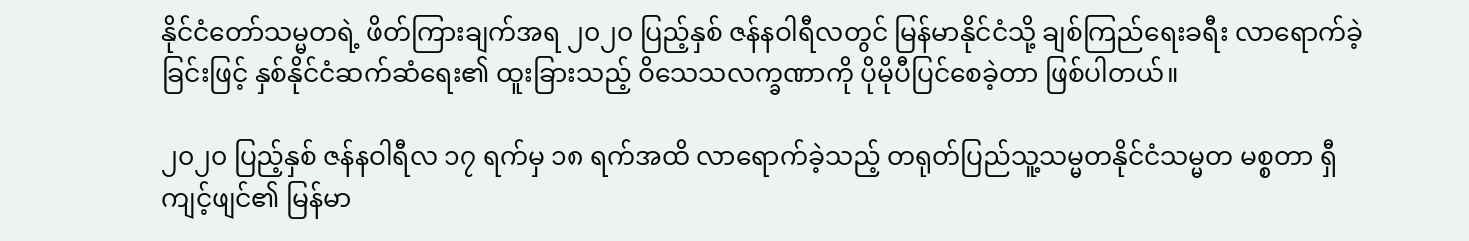နိုင်ငံတော်သမ္မတရဲ့ ဖိတ်ကြားချက်အရ ၂၀၂၀ ပြည့်နှစ် ဇန်နဝါရီလတွင် မြန်မာနိုင်ငံသို့ ချစ်ကြည်ရေးခရီး လာရောက်ခဲ့ခြင်းဖြင့် နှစ်နိုင်ငံဆက်ဆံရေး၏ ထူးခြားသည့် ဝိသေသလက္ခဏာကို ပိုမိုပီပြင်စေခဲ့တာ ဖြစ်ပါတယ်။

၂၀၂၀ ပြည့်နှစ် ဇန်နဝါရီလ ၁၇ ရက်မှ ၁၈ ရက်အထိ လာရောက်ခဲ့သည့် တရုတ်ပြည်သူ့သမ္မတနိုင်ငံသမ္မတ မစ္စတာ ရှီကျင့်ဖျင်၏ မြန်မာ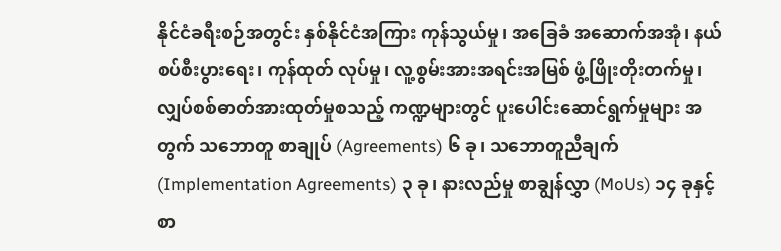နိုင်ငံခရီးစဉ်အတွင်း နှစ်နိုင်ငံအကြား ကုန်သွယ်မှု၊ အခြေခံ အဆောက်အအုံ၊ နယ်စပ်စီးပွားရေး၊ ကုန်ထုတ် လုပ်မှု၊ လူ့စွမ်းအားအရင်းအမြစ် ဖွံ့ဖြိုးတိုးတက်မှု၊ လျှပ်စစ်ဓာတ်အားထုတ်မှုစသည့် ကဏ္ဍများတွင် ပူးပေါင်းဆောင်ရွက်မှုများ အတွက် သဘောတူ စာချုပ် (Agreements) ၆ ခု၊ သဘောတူညီချက် (Implementation Agreements) ၃ ခု၊ နားလည်မှု စာချွန်လွှာ (MoUs) ၁၄ ခုနှင့် စာ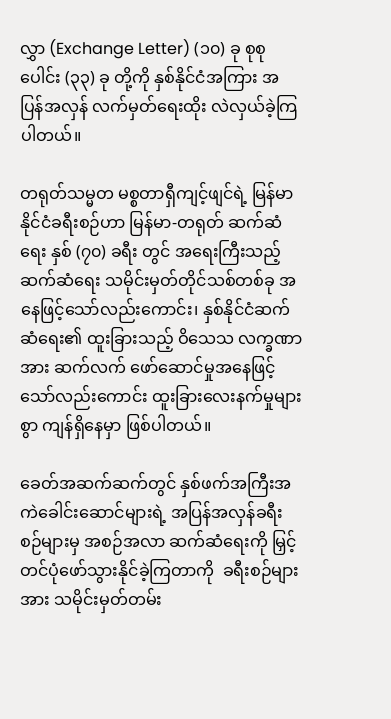လွှာ (Exchange Letter) (၁၀) ခု စုစုပေါင်း (၃၃) ခု တို့ကို နှစ်နိုင်ငံအကြား အပြန်အလှန် လက်မှတ်ရေးထိုး လဲလှယ်ခဲ့ကြပါတယ်။

တရုတ်သမ္မတ မစ္စတာရှီကျင့်ဖျင်ရဲ့ မြန်မာနိုင်ငံခရီးစဉ်ဟာ မြန်မာ-တရုတ် ဆက်ဆံရေး နှစ် (၇၀) ခရီး တွင် အရေးကြီးသည့်ဆက်ဆံရေး သမိုင်းမှတ်တိုင်သစ်တစ်ခု အနေဖြင့်သော်လည်းကောင်း၊ နှစ်နိုင်ငံဆက်ဆံရေး၏ ထူးခြားသည့် ဝိသေသ လက္ခဏာအား ဆက်လက် ဖော်ဆောင်မှုအနေဖြင့် သော်လည်းကောင်း ထူးခြားလေးနက်မှုများစွာ ကျန်ရှိနေမှာ ဖြစ်ပါတယ်။

ခေတ်အဆက်ဆက်တွင် နှစ်ဖက်အကြီးအကဲခေါင်းဆောင်များရဲ့ အပြန်အလှန်ခရီးစဉ်များမှ အစဉ်အလာ ဆက်ဆံရေးကို မြှင့်တင်ပုံဖော်သွားနိုင်ခဲ့ကြတာကို  ခရီးစဉ်များအား သမိုင်းမှတ်တမ်း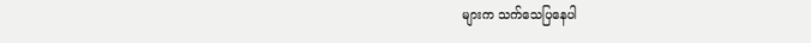များက သက်သေပြနေပါ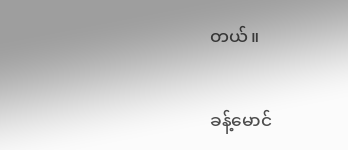တယ်။

ခန့်မောင်